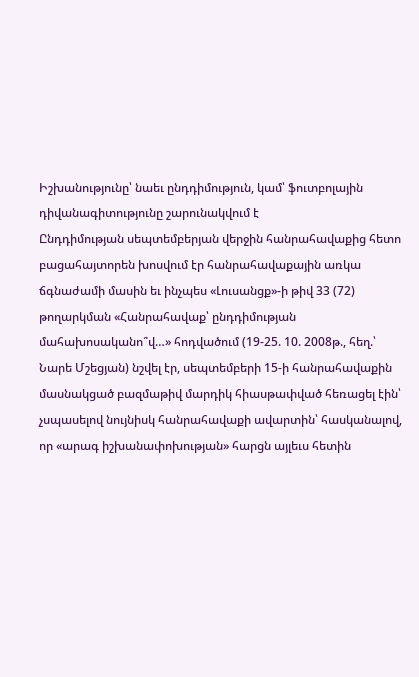Իշխանությունը՝ նաեւ ընդդիմություն, կամ՝ ֆուտբոլային դիվանագիտությունը շարունակվում է
Ընդդիմության սեպտեմբերյան վերջին հանրահավաքից հետո բացահայտորեն խոսվում էր հանրահավաքային առկա ճգնաժամի մասին եւ ինչպես «Լուսանցք»-ի թիվ 33 (72) թողարկման «Հանրահավաք՝ ընդդիմության մահախոսականո՞վ…» հոդվածում (19-25. 10. 2008թ., հեղ.՝ Նարե Մշեցյան) նշվել էր, սեպտեմբերի 15-ի հանրահավաքին մասնակցած բազմաթիվ մարդիկ հիասթափված հեռացել էին՝ չսպասելով նույնիսկ հանրահավաքի ավարտին՝ հասկանալով, որ «արագ իշխանափոխության» հարցն այլեւս հետին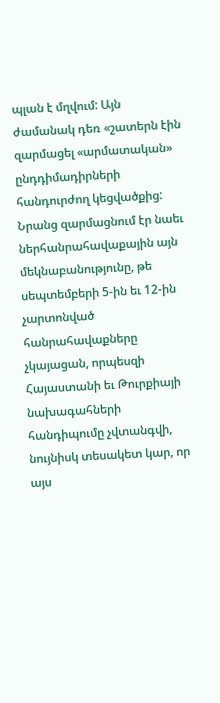պլան է մղվում: Այն ժամանակ դեռ «շատերն էին զարմացել «արմատական» ընդդիմադիրների հանդուրժող կեցվածքից: Նրանց զարմացնում էր նաեւ ներհանրահավաքային այն մեկնաբանությունը, թե սեպտեմբերի 5-ին եւ 12-ին չարտոնված հանրահավաքները չկայացան, որպեսզի Հայաստանի եւ Թուրքիայի նախագահների հանդիպումը չվտանգվի, նույնիսկ տեսակետ կար, որ այս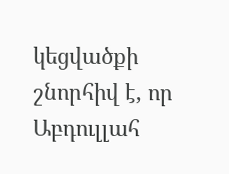կեցվածքի շնորհիվ է, որ Աբդուլլահ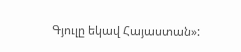Գյուլը եկավ Հայաստան»: